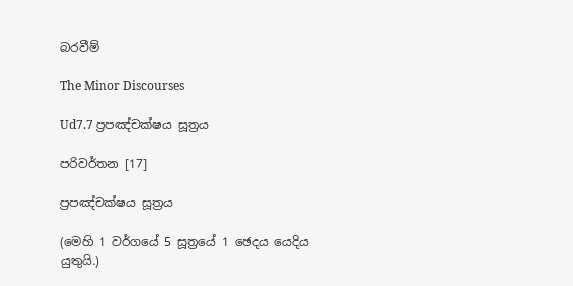බරවීම්

The Minor Discourses

Ud7.7 ප්‍රපඤ්චක්ෂය සූත්‍රය

පරිවර්තන [17]

ප්‍රපඤ්චක්ෂය සූත්‍රය

(මෙහි 1 වර්ගයේ 5 සූත්‍රයේ 1 ඡෙදය යෙදිය යුතුයි.)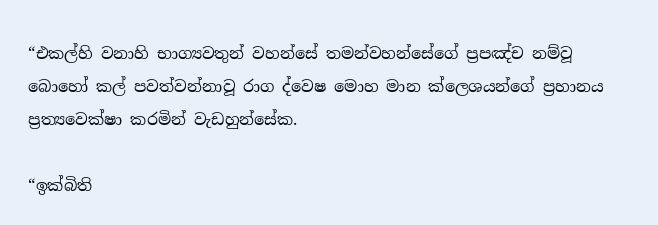“එකල්හි වනාහි භාග්‍යවතුන් වහන්සේ තමන්වහන්සේගේ ප්‍රපඤ්ච නම්වූ බොහෝ කල් පවත්වන්නාවූ රාග ද්වෙෂ මොහ මාන ක්ලෙශයන්ගේ ප්‍රහානය ප්‍රත්‍යවෙක්ෂා කරමින් වැඩහුන්සේක.

“ඉක්බිති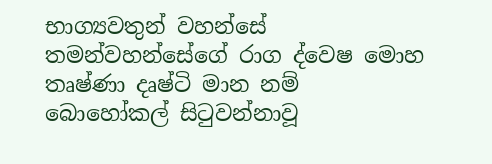භාග්‍යවතුන් වහන්සේ තමන්වහන්සේගේ රාග ද්වෙෂ මොහ තෘෂ්ණා දෘෂ්ටි මාන නම් බොහෝකල් සිටුවන්නාවූ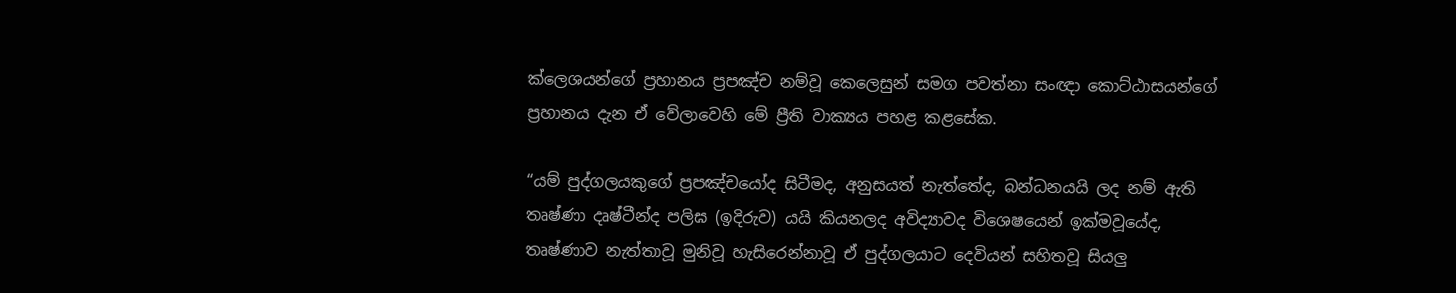ක්ලෙශයන්ගේ ප්‍රහානය ප්‍රපඤ්ච නම්වූ කෙලෙසුන් සමග පවත්නා සංඥා කොට්ඨාසයන්ගේ ප්‍රහානය දැන ඒ වේලාවෙහි මේ ප්‍රීති වාක්‍යය පහළ කළසේක.

“යම් පුද්ගලයකුගේ ප්‍රපඤ්චයෝද සිටීමද, අනුසයත් නැත්තේද, බන්ධනයයි ලද නම් ඇති තෘෂ්ණා දෘෂ්ටීන්ද පලිඝ (ඉදිරුව) යයි කියනලද අවිද්‍යාවද විශෙෂයෙන් ඉක්මවූයේද, තෘෂ්ණාව නැත්තාවූ මුනිවූ හැසිරෙන්නාවූ ඒ පුද්ගලයාට දෙවියන් සහිතවූ සියලු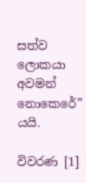සත්ව ලොකයා අවමන් නොකෙරේ” යයි.

විවරණ [1]